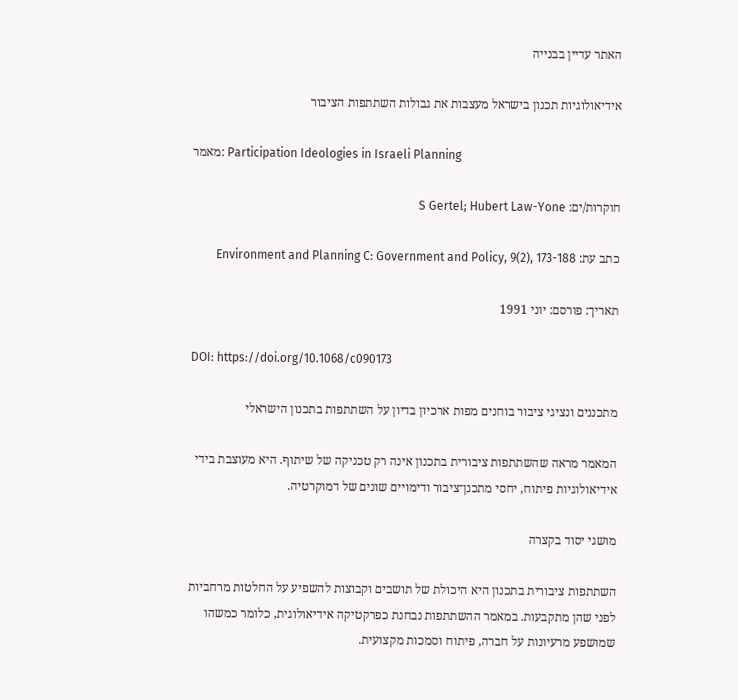האתר עדיין בבנייה

אידיאולוגיות תכנון בישראל מעצבות את גבולות השתתפות הציבור

מאמר: Participation Ideologies in Israeli Planning

חוקרות/ים: S Gertel; Hubert Law-Yone

כתב עת: Environment and Planning C: Government and Policy, 9(2), 173-188

תאריך: פורסם: יוני 1991

DOI: https://doi.org/10.1068/c090173

מתכננים ונציגי ציבור בוחנים מפות ארכיון בדיון על השתתפות בתכנון הישראלי

המאמר מראה שהשתתפות ציבורית בתכנון אינה רק טכניקה של שיתוף. היא מעוצבת בידי אידיאולוגיות פיתוח, יחסי מתכנן־ציבור ודימויים שונים של דמוקרטיה.

מושגי יסוד בקצרה

השתתפות ציבורית בתכנון היא היכולת של תושבים וקבוצות להשפיע על החלטות מרחביות לפני שהן מתקבעות. במאמר ההשתתפות נבחנת כפרקטיקה אידיאולוגית, כלומר כמשהו שמושפע מרעיונות על חברה, פיתוח וסמכות מקצועית.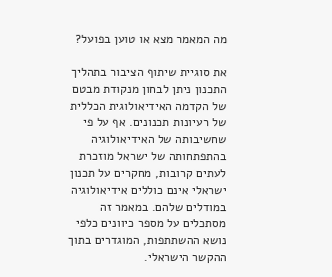מה המאמר מצא או טוען בפועל?

את סוגיית שיתוף הציבור בתהליך התכנון ניתן לבחון מנקודת מבטם של הקדמה האידיאולוגית הכללית של רעיונות תכנונים. אף על פי שחשיבותה של האידיאולוגיה בהתפתחותה של ישראל מוזכרת לעתים קרובות, מחקרים על תכנון ישראלי אינם כוללים אידיאולוגיה במודלים שלהם. במאמר זה מסתכלים על מספר כיוונים כלפי נושא ההשתתפות, המוגדרים בתוך ההקשר הישראלי.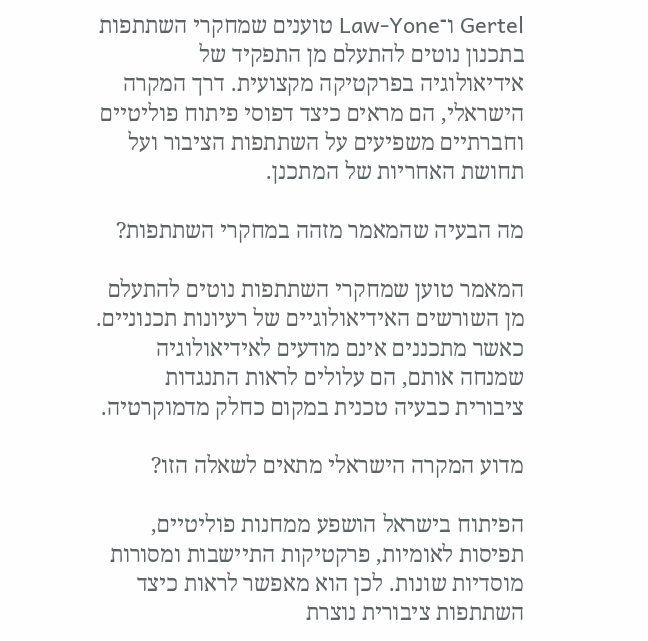Gertel ו־Law-Yone טוענים שמחקרי השתתפות בתכנון נוטים להתעלם מן התפקיד של אידיאולוגיה בפרקטיקה מקצועית. דרך המקרה הישראלי, הם מראים כיצד דפוסי פיתוח פוליטיים וחברתיים משפיעים על השתתפות הציבור ועל תחושת האחריות של המתכנן.

מה הבעיה שהמאמר מזהה במחקרי השתתפות?

המאמר טוען שמחקרי השתתפות נוטים להתעלם מן השורשים האידיאולוגיים של רעיונות תכנוניים. כאשר מתכננים אינם מודעים לאידיאולוגיה שמנחה אותם, הם עלולים לראות התנגדות ציבורית כבעיה טכנית במקום כחלק מדמוקרטיה.

מדוע המקרה הישראלי מתאים לשאלה הזו?

הפיתוח בישראל הושפע ממחנות פוליטיים, תפיסות לאומיות, פרקטיקות התיישבות ומסורות מוסדיות שונות. לכן הוא מאפשר לראות כיצד השתתפות ציבורית נוצרת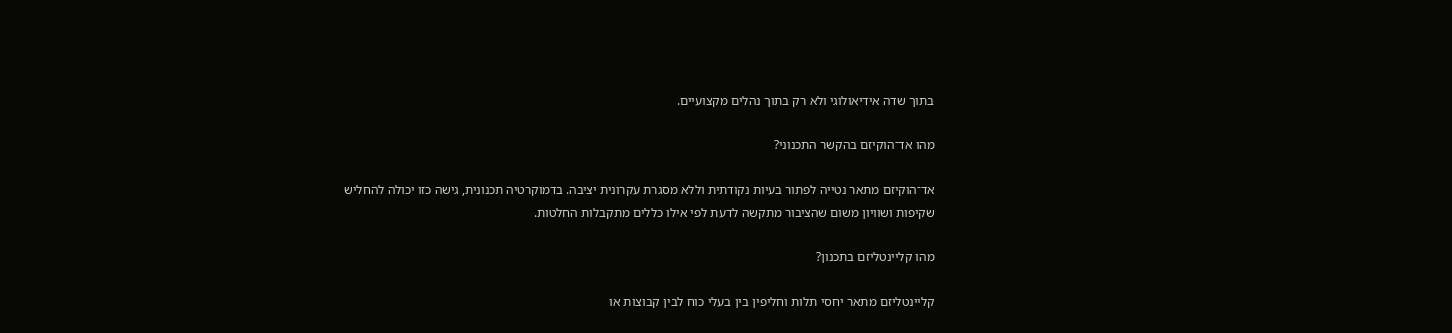בתוך שדה אידיאולוגי ולא רק בתוך נהלים מקצועיים.

מהו אד־הוקיזם בהקשר התכנוני?

אד־הוקיזם מתאר נטייה לפתור בעיות נקודתית וללא מסגרת עקרונית יציבה. בדמוקרטיה תכנונית, גישה כזו יכולה להחליש שקיפות ושוויון משום שהציבור מתקשה לדעת לפי אילו כללים מתקבלות החלטות.

מהו קליינטליזם בתכנון?

קליינטליזם מתאר יחסי תלות וחליפין בין בעלי כוח לבין קבוצות או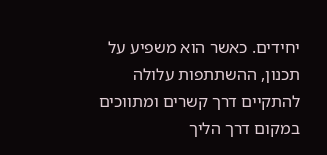יחידים. כאשר הוא משפיע על תכנון, ההשתתפות עלולה להתקיים דרך קשרים ומתווכים במקום דרך הליך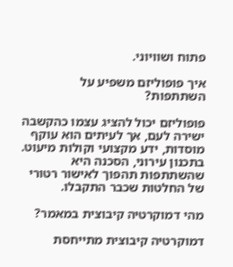פתוח ושוויוני.

איך פופוליזם משפיע על השתתפות?

פופוליזם יכול להציג עצמו כהקשבה ישירה לעם, אך לעיתים הוא עוקף מוסדות, ידע מקצועי וקולות מיעוט. בתכנון עירוני, הסכנה היא שהשתתפות תהפוך לאישור רטורי של החלטות שכבר התקבלו.

מהי דמוקרטיה קיבוצית במאמר?

דמוקרטיה קיבוצית מתייחסת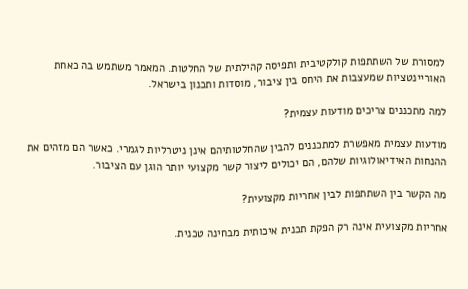למסורת של השתתפות קולקטיבית ותפיסה קהילתית של החלטות. המאמר משתמש בה כאחת האוריינטציות שמעצבות את היחס בין ציבור, מוסדות ותכנון בישראל.

למה מתכננים צריכים מודעות עצמית?

מודעות עצמית מאפשרת למתכננים להבין שהחלטותיהם אינן ניטרליות לגמרי. כאשר הם מזהים את ההנחות האידיאולוגיות שלהם, הם יכולים ליצור קשר מקצועי יותר הוגן עם הציבור.

מה הקשר בין השתתפות לבין אחריות מקצועית?

אחריות מקצועית אינה רק הפקת תכנית איכותית מבחינה טכנית.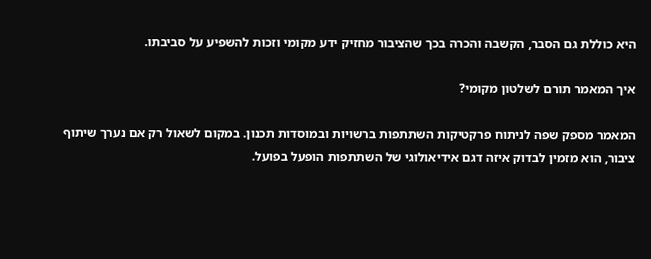היא כוללת גם הסבר, הקשבה והכרה בכך שהציבור מחזיק ידע מקומי וזכות להשפיע על סביבתו.

איך המאמר תורם לשלטון מקומי?

המאמר מספק שפה לניתוח פרקטיקות השתתפות ברשויות ובמוסדות תכנון. במקום לשאול רק אם נערך שיתוף ציבור, הוא מזמין לבדוק איזה דגם אידיאולוגי של השתתפות הופעל בפועל.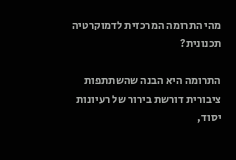מהי התרומה המרכזית לדמוקרטיה תכנונית?

התרומה היא הבנה שהשתתפות ציבורית דורשת בירור של רעיונות יסוד,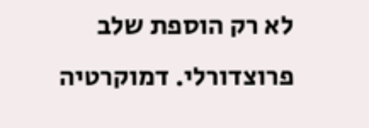לא רק הוספת שלב פרוצדורלי. דמוקרטיה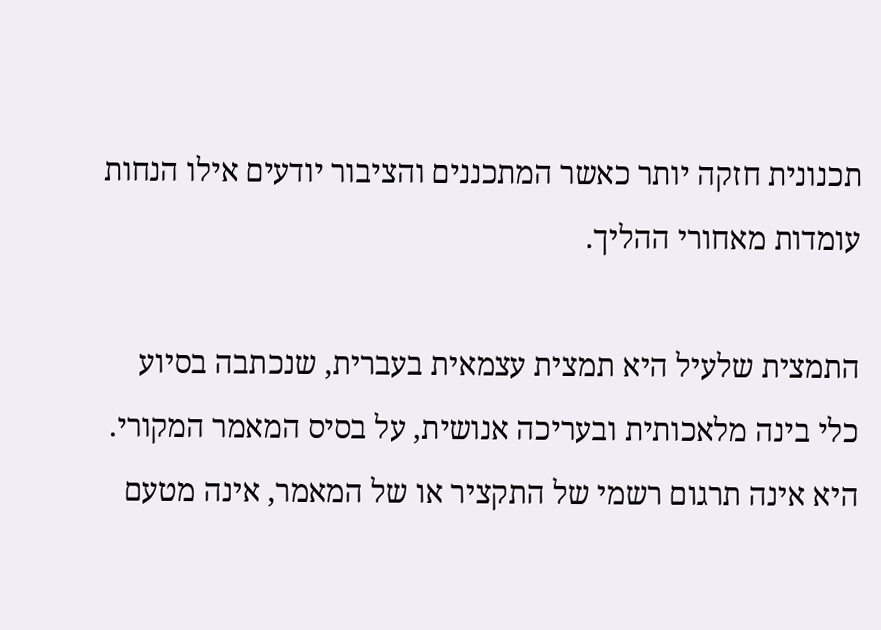תכנונית חזקה יותר כאשר המתכננים והציבור יודעים אילו הנחות עומדות מאחורי ההליך.

התמצית שלעיל היא תמצית עצמאית בעברית, שנכתבה בסיוע כלי בינה מלאכותית ובעריכה אנושית, על בסיס המאמר המקורי. היא אינה תרגום רשמי של התקציר או של המאמר, אינה מטעם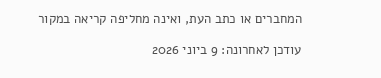המחברים או כתב העת, ואינה מחליפה קריאה במקור

עודכן לאחרונה: 9 ביוני 2026